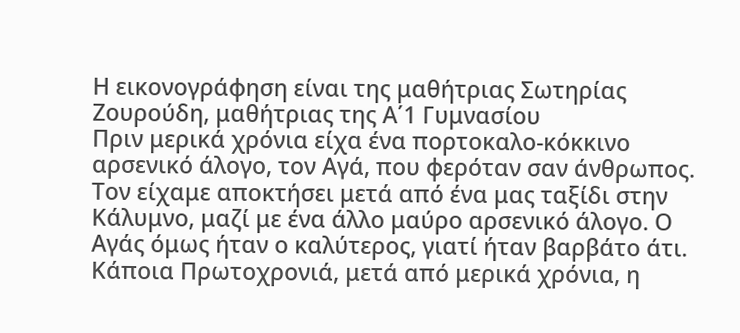Η εικονογράφηση είναι της μαθήτριας Σωτηρίας Ζουρούδη, μαθήτριας της Α΄1 Γυμνασίου
Πριν μερικά χρόνια είχα ένα πορτοκαλο-κόκκινο αρσενικό άλογο, τον Αγά, που φερόταν σαν άνθρωπος. Τον είχαμε αποκτήσει μετά από ένα μας ταξίδι στην Κάλυμνο, μαζί με ένα άλλο μαύρο αρσενικό άλογο. Ο Αγάς όμως ήταν ο καλύτερος, γιατί ήταν βαρβάτο άτι.
Κάποια Πρωτοχρονιά, μετά από μερικά χρόνια, η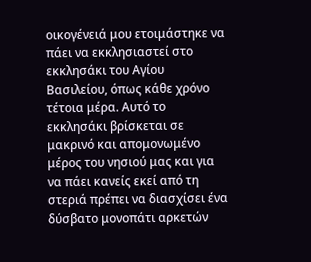οικογένειά μου ετοιμάστηκε να πάει να εκκλησιαστεί στο εκκλησάκι του Αγίου Βασιλείου, όπως κάθε χρόνο τέτοια μέρα. Αυτό το εκκλησάκι βρίσκεται σε μακρινό και απομονωμένο μέρος του νησιού μας και για να πάει κανείς εκεί από τη στεριά πρέπει να διασχίσει ένα δύσβατο μονοπάτι αρκετών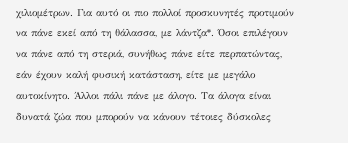χιλιομέτρων. Για αυτό οι πιο πολλοί προσκυνητές προτιμούν να πάνε εκεί από τη θάλασσα, με λάντζα*. Όσοι επιλέγουν να πάνε από τη στεριά, συνήθως πάνε είτε περπατώντας, εάν έχουν καλή φυσική κατάσταση, είτε με μεγάλο αυτοκίνητο. Άλλοι πάλι πάνε με άλογο. Τα άλογα είναι δυνατά ζώα που μπορούν να κάνουν τέτοιες δύσκολες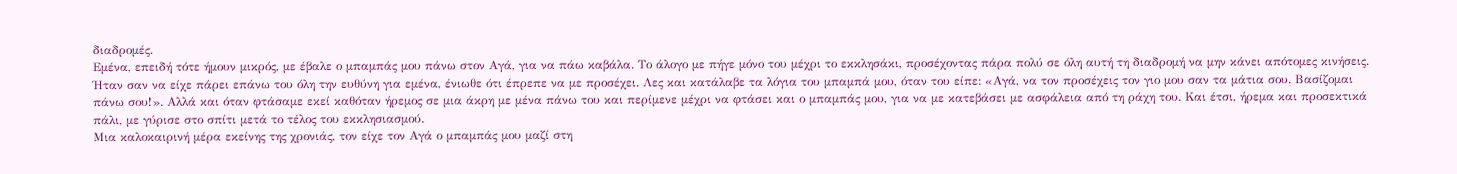διαδρομές.
Εμένα, επειδή τότε ήμουν μικρός, με έβαλε ο μπαμπάς μου πάνω στον Αγά, για να πάω καβάλα. Το άλογο με πήγε μόνο του μέχρι το εκκλησάκι, προσέχοντας πάρα πολύ σε όλη αυτή τη διαδρομή να μην κάνει απότομες κινήσεις. Ήταν σαν να είχε πάρει επάνω του όλη την ευθύνη για εμένα, ένιωθε ότι έπρεπε να με προσέχει. Λες και κατάλαβε τα λόγια του μπαμπά μου, όταν του είπε: «Αγά, να τον προσέχεις τον γιο μου σαν τα μάτια σου. Βασίζομαι πάνω σου!». Αλλά και όταν φτάσαμε εκεί καθόταν ήρεμος σε μια άκρη με μένα πάνω του και περίμενε μέχρι να φτάσει και ο μπαμπάς μου, για να με κατεβάσει με ασφάλεια από τη ράχη του. Και έτσι, ήρεμα και προσεκτικά πάλι, με γύρισε στο σπίτι μετά το τέλος του εκκλησιασμού.
Μια καλοκαιρινή μέρα εκείνης της χρονιάς, τον είχε τον Αγά ο μπαμπάς μου μαζί στη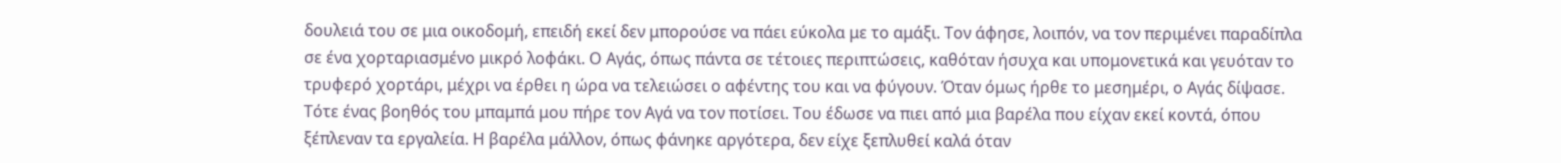δουλειά του σε μια οικοδομή, επειδή εκεί δεν μπορούσε να πάει εύκολα με το αμάξι. Τον άφησε, λοιπόν, να τον περιμένει παραδίπλα σε ένα χορταριασμένο μικρό λοφάκι. Ο Αγάς, όπως πάντα σε τέτοιες περιπτώσεις, καθόταν ήσυχα και υπομονετικά και γευόταν το τρυφερό χορτάρι, μέχρι να έρθει η ώρα να τελειώσει ο αφέντης του και να φύγουν. Όταν όμως ήρθε το μεσημέρι, ο Αγάς δίψασε. Τότε ένας βοηθός του μπαμπά μου πήρε τον Αγά να τον ποτίσει. Του έδωσε να πιει από μια βαρέλα που είχαν εκεί κοντά, όπου ξέπλεναν τα εργαλεία. Η βαρέλα μάλλον, όπως φάνηκε αργότερα, δεν είχε ξεπλυθεί καλά όταν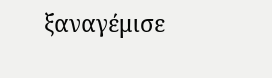ξαναγέμισε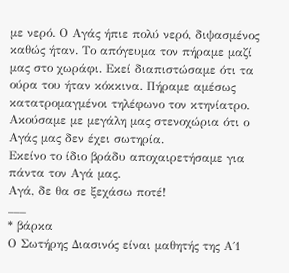με νερό. Ο Αγάς ήπιε πολύ νερό, διψασμένος καθώς ήταν. Το απόγευμα τον πήραμε μαζί μας στο χωράφι. Εκεί διαπιστώσαμε ότι τα ούρα του ήταν κόκκινα. Πήραμε αμέσως κατατρομαγμένοι τηλέφωνο τον κτηνίατρο. Ακούσαμε με μεγάλη μας στενοχώρια ότι ο Αγάς μας δεν έχει σωτηρία.
Εκείνο το ίδιο βράδυ αποχαιρετήσαμε για πάντα τον Αγά μας.
Αγά, δε θα σε ξεχάσω ποτέ!
___
* βάρκα
Ο Σωτήρης Διασινός είναι μαθητής της Α΄1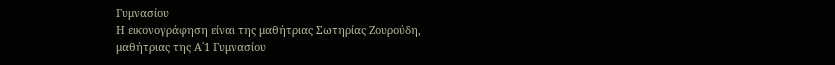Γυμνασίου
Η εικονογράφηση είναι της μαθήτριας Σωτηρίας Ζουρούδη, μαθήτριας της Α΄1 Γυμνασίου